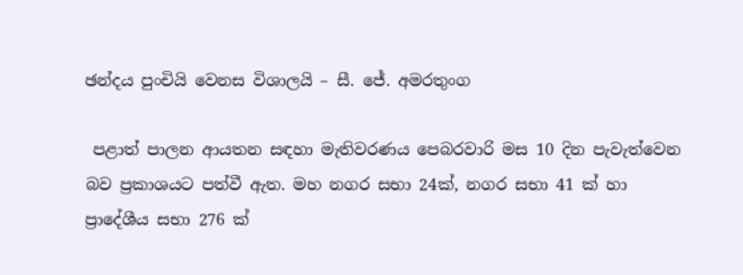ඡන්දය පුංචියි වෙනස විශාලයි – සී. ජේ. අමරතුංග

 පළාත් පාලන ආයතන සඳහා මැතිවරණය පෙබරවාරි මස 10 දින පැවැත්වෙන බව ප්‍රකාශයට පත්වී ඇත. මහ නගර සභා 24ක්, නගර සභා 41 ක් හා ප්‍රාදේශීය සභා 276 ක්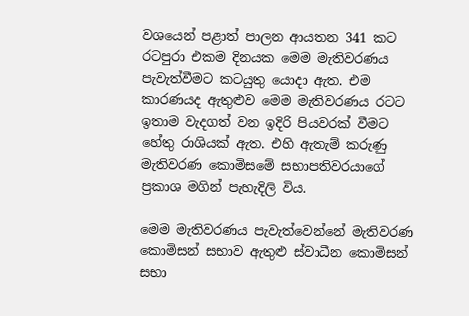වශයෙන් පළාත් පාලන ආයතන 341 කට රටපුරා එකම දිනයක මෙම මැතිවරණය පැවැත්වීමට කටයුතු යොදා ඇත. එම කාරණයද ඇතුළුව මෙම මැතිවරණය රටට ඉතාම වැදගත් වන ඉදිරි පියවරක් වීමට හේතු රාශියක් ඇත. එහි ඇතැම් කරුණු මැතිවරණ කොමිසමේ සභාපතිවරයාගේ ප්‍රකාශ මගින් පැහැදිලි විය.

මෙම මැතිවරණය පැවැත්වෙන්නේ මැතිවරණ කොමිසන් සභාව ඇතුළු ස්වාධීන කොමිසන් සභා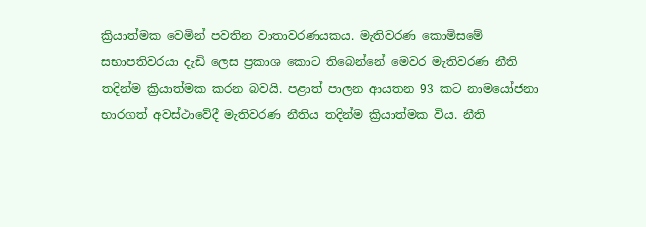ක්‍රියාත්මක වෙමින් පවතින වාතාවරණයකය. මැතිවරණ කොමිසමේ සභාපතිවරයා දැඩි ලෙස ප්‍රකාශ කොට තිබෙන්නේ මෙවර මැතිවරණ නීති තදින්ම ක්‍රියාත්මක කරන බවයි. පළාත් පාලන ආයතන 93 කට නාමයෝජනා භාරගත් අවස්ථාවේදී මැතිවරණ නීතිය තදින්ම ක්‍රියාත්මක විය. නීති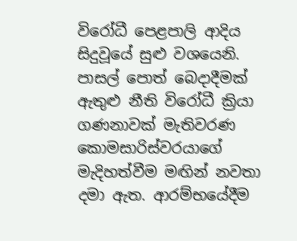විරෝධී පෙළපාලි ආදිය සිදුවූයේ සුළු වශයෙනි. පාසල් පොත් බෙදාදීමක් ඇතුළු නීති විරෝධී ක්‍රියා ගණනාවක් මැතිවරණ කොමසාරිස්වරය‍ාගේ මැදිහත්වීම මඟින් නවතා දමා ඇත. ආරම්භයේදීම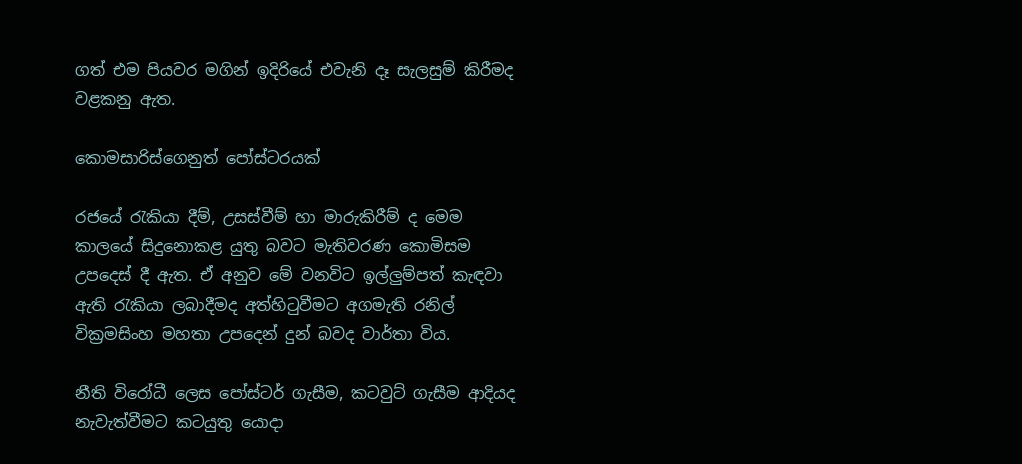ගත් එම පියවර මගින් ඉදිරියේ එවැනි දෑ සැලසුම් කිරීමද වළකනු ඇත.

කොමසාරිස්ගෙනුත් පෝස්ටරයක්

රජයේ රැකියා දීම්, උසස්වීම් හා මාරුකිරීම් ද මෙම කාලයේ සිදුනොකළ යුතු බවට මැතිවරණ කොමිසම උපදෙස් දී ඇත. ඒ අනුව මේ වනවිට ඉල්ලුම්පත් කැඳවා ඇති රැකියා ලබාදීමද අත්හිටුවීමට අගමැති රනිල් වික්‍රමසිංහ මහතා උපදෙන් දුන් බවද වාර්තා විය.

නීති විරෝධී ලෙස පෝස්ටර් ගැසීම, කටවුට් ගැසීම ආදියද නැවැත්වීමට කටයුතු යොදා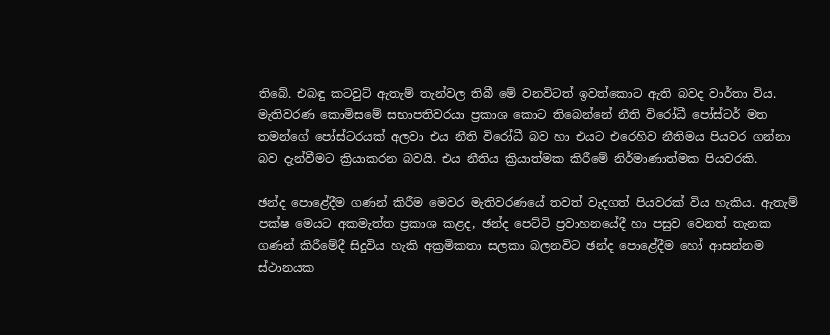තිබේ. එබඳු කටවුට් ඇතැම් තැන්වල තිබී මේ වනවිටත් ඉවත්කොට ඇති බවද වාර්තා විය. මැතිවරණ කොමිසමේ සභාපතිවරයා ප්‍රකාශ කොට තිබෙන්නේ නීති විරෝධී පෝස්ටර් මත තමන්ගේ පෝස්ටරයක් අලවා එය නීති විරෝධී බව හා එයට එරෙහිව නීතිමය පියවර ගන්නා බව දැන්වීමට ක්‍රියාකරන බවයි. එය නීතිය ක්‍රියාත්මක කිරීමේ නිර්මාණාත්මක පියවරකි.

ඡන්ද පොළේදීම ගණන් කිරීම මෙවර මැතිවරණයේ තවත් වැදගත් පියවරක් විය හැකිය. ඇතැම් පක්ෂ මෙයට අකමැත්ත ප්‍රකාශ කළද, ඡන්ද පෙට්ටි ප්‍රවාහනයේදී හා පසුව වෙනත් තැනක ගණන් කිරීමේදී සිදුවිය හැකි අක්‍රමිකතා සලකා බලනවිට ඡන්ද පොළේදීම හෝ ආසන්නම ස්ථානයක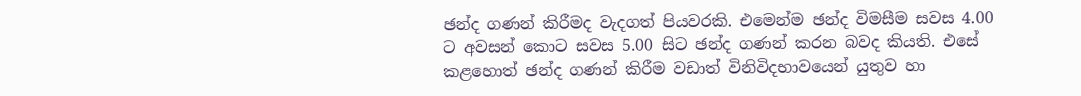ඡන්ද ගණන් කිරීමද වැදගත් පියවරකි. එමෙන්ම ඡන්ද විමසීම සවස 4.00 ට අවසන් කොට සවස 5.00 සිට ඡන්ද ගණන් කරන බවද කියති. එසේ කළහොත් ඡන්ද ගණන් කිරීම වඩාත් විනිවිදභාවයෙන් යුතුව හා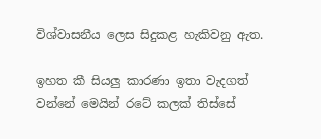විශ්වාසනීය ලෙස සිදුකළ හැකිවනු ඇත.

ඉහත කී සියලු කාරණා ඉතා වැදගත් වන්නේ මෙයින් රටේ කලක් තිස්සේ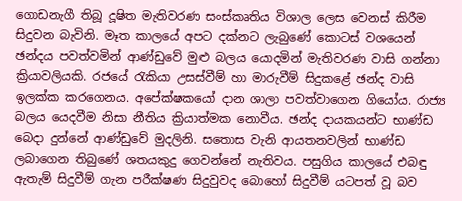ගොඩනැගී තිබූ දූෂිත මැතිවරණ සංස්කෘතිය විශාල ලෙස වෙනස් කිරීම සිදුවන බැවිනි. මෑත කාලයේ අපට දක්නට ලැබුණේ කොටස් වශයෙන් ඡන්දය පවත්වමින් ආණ්ඩුවේ මුළු බලය යොදමින් මැතිවරණ වාසි ගන්නා ක්‍රියාවලියකි. රජයේ රැකියා උසස්වීම් හා මාරුවීම් සිදුකළේ ඡන්ද වාසි ඉලක්ක කරගෙනය. අපේක්ෂකයෝ දාන ශාලා පවත්වාගෙන ගියෝය. රාජ්‍ය බලය යෙදවීම නිසා නීතිය ක්‍රියාත්මක නොවීය. ඡන්ද දායකයන්ට භාණ්ඩ බෙදා දුන්නේ ආණ්ඩුවේ මුදලිනි. සතොස වැනි ආයතනවලින් භාණ්ඩ ලබාගෙන තිබුණේ ශතයකුදු ගෙවන්නේ නැතිවය. පසුගිය කාලයේ එබඳු ඇතැම් සිදුවීම් ගැන පරීක්ෂණ සිදුවුවද බොහෝ සිදුවීම් යටපත් වූ බව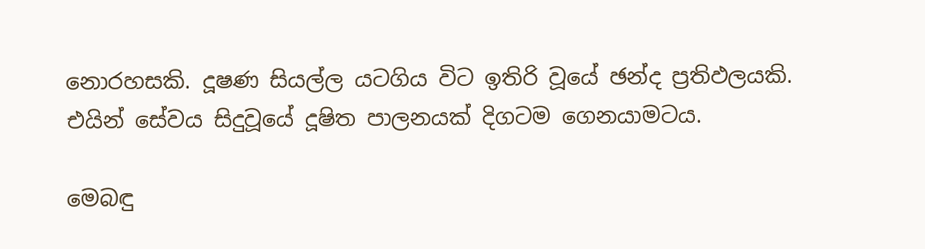නොරහසකි. දූෂණ සියල්ල යටගිය විට ඉතිරි වූයේ ඡන්ද ප්‍රතිඵලයකි. එයින් සේවය සිදුවූයේ දූෂිත පාලනයක් දිගටම ගෙනයාමටය.

මෙබඳු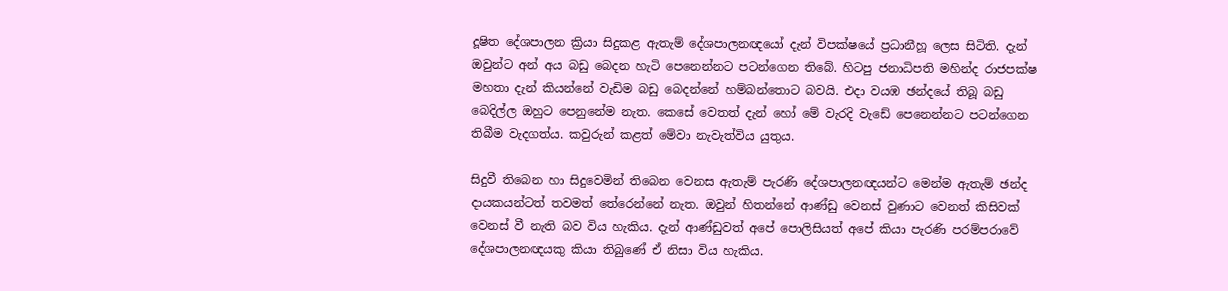දූෂිත දේශපාලන ක්‍රියා සිදුකළ ඇතැම් දේශපාලනඥයෝ දැන් විපක්ෂයේ ප්‍රධානීහූ ලෙස සිටිති. දැන් ඔවුන්ට අන් අය බඩු බෙදන හැටි පෙනෙන්නට පටන්ගෙන තිබේ. හිටපු ජනාධිපති මහින්ද රාජපක්ෂ මහතා දැන් කියන්නේ වැඩිම බඩු බෙදන්නේ හම්බන්තොට බවයි. එදා වයඹ ඡන්දයේ තිබූ බඩු බෙදිල්ල ඔහුට පෙනුනේම නැත. කෙසේ වෙතත් දැන් හෝ මේ වැරදි වැඩේ පෙනෙන්නට පටන්ගෙන තිබීම වැදගත්ය. කවුරුන් කළත් මේවා නැවැත්විය යුතුය.

සිදුවී තිබෙන හා සිදුවෙමින් තිබෙන වෙනස ඇතැම් පැරණි දේශපාලනඥයන්ට මෙන්ම ඇතැම් ඡන්ද දායකයන්ටත් තවමත් තේරෙන්නේ නැත. ඔවුන් හිතන්නේ ආණ්ඩු වෙනස් වුණාට වෙනත් කිසිවක් වෙනස් වී නැති බව විය හැකිය. දැන් ආණ්ඩුවත් අපේ පොලිසියත් අපේ කියා පැරණි පරම්පරාවේ දේශපාලනඥයකු කියා තිබුණේ ඒ නිසා විය හැකිය.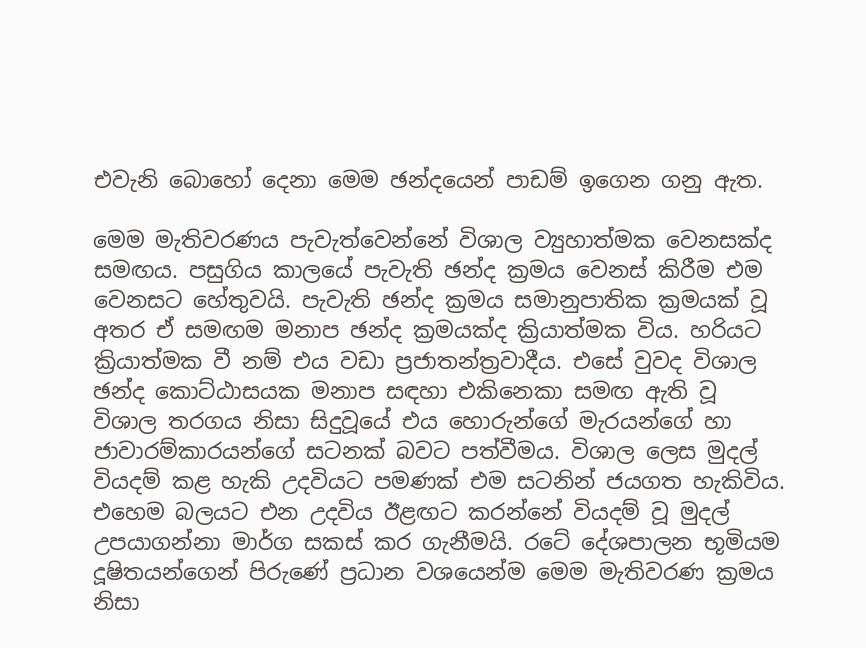එවැනි බොහෝ දෙනා මෙම ඡන්දයෙන් පාඩම් ඉගෙන ගනු ඇත.

මෙම මැතිවරණය පැවැත්වෙන්නේ විශාල ව්‍යුහාත්මක වෙනසක්ද සමඟය. පසුගිය කාලයේ පැවැති ඡන්ද ක්‍රමය වෙනස් කිරීම එම වෙනසට හේතුවයි. පැවැති ඡන්ද ක්‍රමය සමානුපාතික ක්‍රමයක් වූ අතර ඒ සමඟම මනාප ඡන්ද ක්‍රමයක්ද ක්‍රියාත්මක විය. හරියට ක්‍රියාත්මක වී නම් එය වඩා ප්‍රජාතන්ත්‍රවාදීය. එසේ වුවද විශාල ඡන්ද කොට්ඨාසයක මනාප සඳහා එකිනෙකා සමඟ ඇති වූ විශාල තරගය නිසා සිදුවූයේ එය හොරුන්ගේ මැරයන්ගේ හා ජාවාරම්කාරයන්ගේ සටනක් බවට පත්වීමය. විශාල ලෙස මුදල් වියදම් කළ හැකි උදවියට පමණක් එම සටනින් ජයගත හැකිවිය. එහෙම බලයට එන උදවිය ඊළඟට කරන්නේ වියදම් වූ මුදල් උපයාගන්නා මාර්ග සකස් කර ගැනීමයි. රටේ දේශපාලන භූමියම දූෂිතයන්ගෙන් පිරුණේ ප්‍රධාන වශයෙන්ම මෙම මැතිවරණ ක්‍රමය නිසා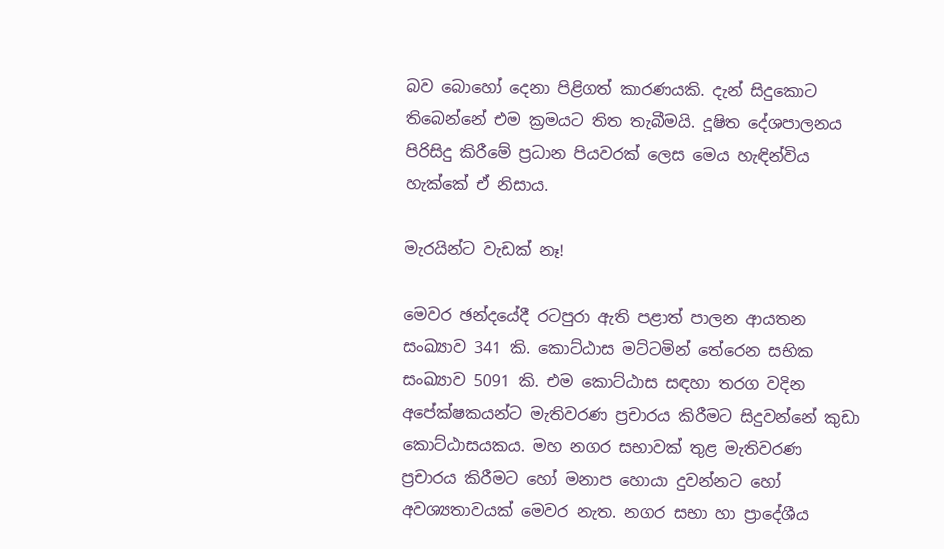බව බොහෝ දෙනා පිළිගත් කාරණයකි. දැන් සිදුකොට තිබෙන්නේ එම ක්‍රමයට තිත තැබීමයි. දූෂිත දේශපාලනය පිරිසිදු කිරීමේ ප්‍රධාන පියවරක් ලෙස මෙය හැඳින්විය හැක්කේ ඒ නිසාය.

මැරයින්ට වැඩක් නෑ!

මෙවර ඡන්දයේදී රටපුරා ඇති පළාත් පාලන ආයතන සංඛ්‍යාව 341 කි. කොට්ඨාස මට්ටමින් තේරෙන සභික සංඛ්‍යාව 5091 කි. එම කොට්ඨාස සඳහා තරග වදින අපේක්ෂකයන්ට මැතිවරණ ප්‍රචාරය කිරීමට සිදුවන්නේ කුඩා කොට්ඨාසයකය. මහ නගර සභාවක් තුළ මැතිවරණ ප්‍රචාරය කිරීමට හෝ මනාප හොයා දුවන්නට හෝ අවශ්‍යතාවයක් මෙවර නැත. නගර සභා හා ප්‍රාදේශීය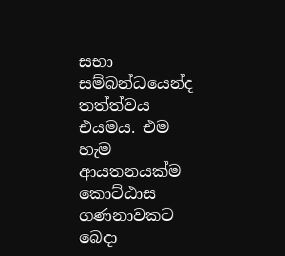සභා සම්බන්ධයෙන්ද තත්ත්වය එයමය. එම හැම ආයතනයක්ම කොට්ඨාස ගණනාවකට බෙදා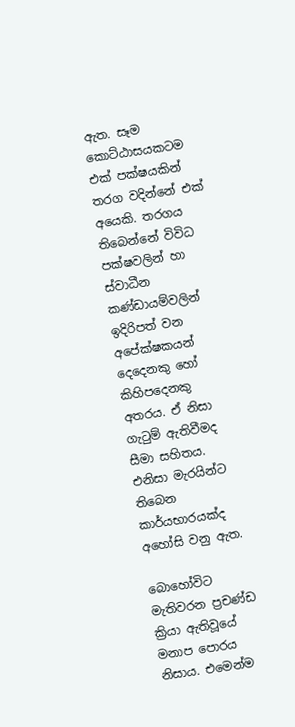ඇත. සෑම කොට්ඨාසයකටම එක් පක්ෂයකින් තරග වදින්නේ එක් අයෙකි. තරගය තිබෙන්නේ විවිධ පක්ෂවලින් හා ස්වාධීන කණ්ඩායම්වලින් ඉදිරිපත් වන අපේක්ෂකයන් දෙදෙනකු හෝ කිහිපදෙනකු අතරය. ඒ නිසා ගැටුම් ඇතිවීමද සීමා සහිතය. එනිසා මැරයින්ට තිබෙන කාර්යභාරයක්ද අහෝසි වනු ඇත.

බොහෝවිට මැතිවරන ප්‍රචණ්ඩ ක්‍රියා ඇතිවූයේ මනාප පොරය නිසාය. එමෙන්ම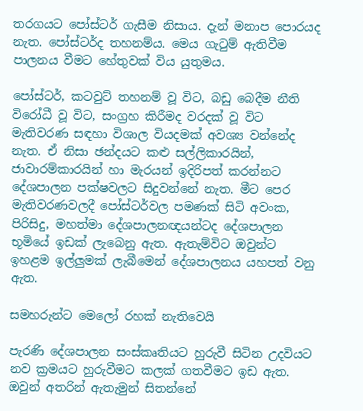තරගයට පෝස්ටර් ගැසීම නිසාය. දැන් මනාප පොරයද නැත. පෝස්ටර්ද තහනම්ය. මෙය ගැටුම් ඇතිවීම පාලනය වීමට හේතුවක් විය යුතුමය.

පෝස්ටර්, කටවුට් තහනම් වූ විට, බඩු බෙදීම නීති විරෝධී වූ විට, සංග්‍රහ කිරීමද වරදක් වූ විට මැතිවරණ සඳහා විශාල වියදමක් අවශ්‍ය වන්නේද නැත. ඒ නිසා ඡන්දයට කළු සල්ලිකාරයින්, ජාවාරම්කාරයින් හා මැරයන් ඉදිරිපත් කරන්නට දේශපාලන පක්ෂවලට සිදුවන්නේ නැත. මීට පෙර මැතිවරණවලදී පෝස්ටර්වල පමණක් සිටි අවංක, පිරිසිදු, මහත්මා දේශපාලනඥයන්ටද දේශපාලන භූමියේ ඉඩක් ලැබෙනු ඇත. ඇතැම්විට ඔවුන්ට ඉහළම ඉල්ලුමක් ලැබීමෙන් දේශපාලනය යහපත් වනු ඇත.

සමහරුන්ට මෙලෝ රහක් නැතිවෙයි

පැරණි දේශපාලන සංස්කෘතියට හුරුවී සිටින උදවියට නව ක්‍රමයට හුරුවීමට කලක් ගතවීමට ඉඩ ඇත. ඔවුන් අතරින් ඇතැමුන් සිතන්නේ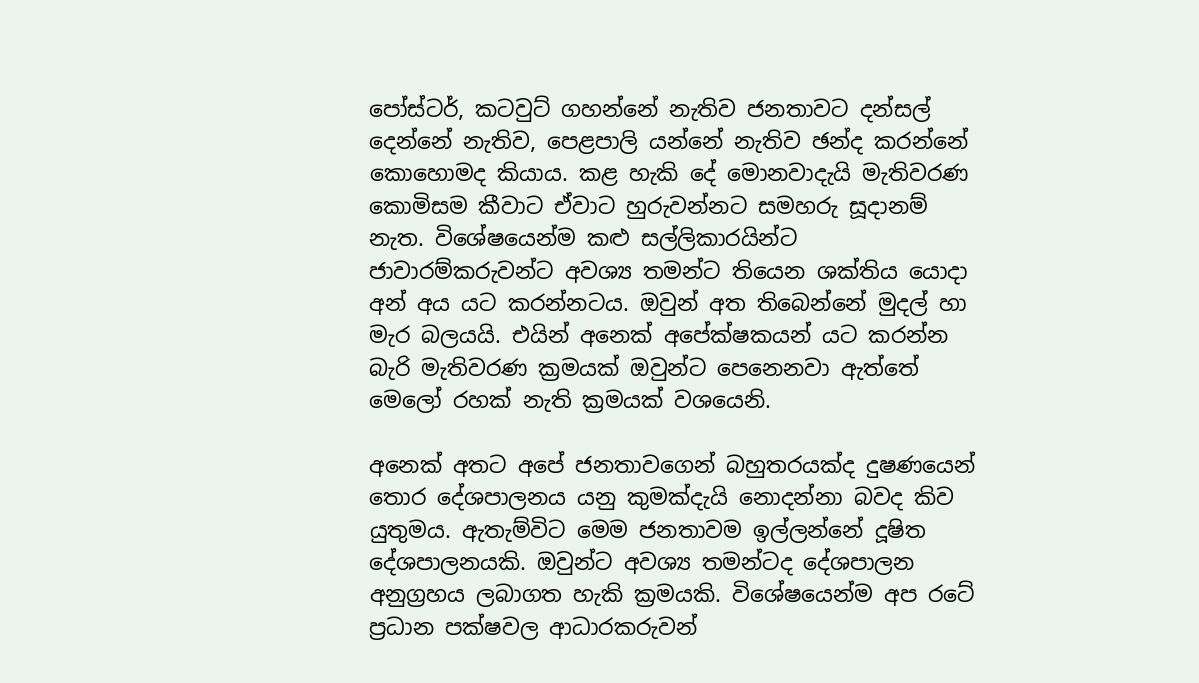පෝස්ටර්, කටවුට් ගහන්නේ නැතිව ජනතාවට දන්සල් දෙන්නේ නැතිව, පෙළපාලි යන්නේ නැතිව ඡන්ද කරන්නේ කොහොමද කියාය. කළ හැකි දේ මොනවාදැයි මැතිවරණ කොමිසම කීවාට ඒවාට හුරුවන්නට සමහරු සූදානම් නැත. විශේෂයෙන්ම කළු සල්ලිකාරයින්ට ජාවාරම්කරුවන්ට අවශ්‍ය තමන්ට තියෙන ශක්තිය යොදා අන් අය යට කරන්නටය. ඔවුන් අත තිබෙන්නේ මුදල් හා මැර බලයයි. එයින් අනෙක් අපේක්ෂකයන් යට කරන්න බැරි මැතිවරණ ක්‍රමයක් ඔවුන්ට පෙනෙනවා ඇත්තේ මෙලෝ රහක් නැති ක්‍රමයක් වශයෙනි.

අනෙක් අතට අපේ ජනතාවගෙන් බහුතරයක්ද දුෂණයෙන් තොර දේශපාලනය යනු කුමක්දැයි නොදන්නා බවද කිව යුතුමය. ඇතැම්විට මෙම ජනතාවම ඉල්ලන්නේ දූෂිත දේශපාලනයකි. ඔවුන්ට අවශ්‍ය තමන්ටද දේශපාලන අනුග්‍රහය ලබාගත හැකි ක්‍රමයකි. විශේෂයෙන්ම අප රටේ ප්‍රධාන පක්ෂවල ආධාරකරුවන්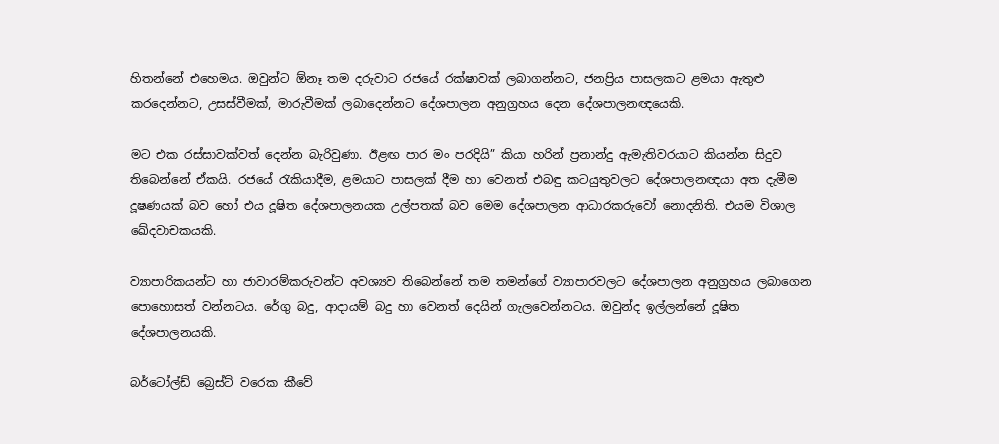හිතන්නේ එහෙමය. ඔවුන්ට ඕනෑ තම දරුවාට රජයේ රක්ෂාවක් ලබාගන්නට, ජනප්‍රිය පාසලකට ළමයා ඇතුළු කරදෙන්නට, උසස්වීමක්, මාරුවීමක් ලබාදෙන්නට දේශපාලන අනුග්‍රහය දෙන දේශපාලනඥයෙකි.

මට එක රස්සාවක්වත් දෙන්න බැරිවුණා. ඊළඟ පාර මං පරදියි” කියා හරින් ප්‍රනාන්දු ඇමැතිවරයාට කියන්න සිදුව තිබෙන්නේ ඒකයි. රජයේ රැකියාදීම, ළමයාට පාසලක් දීම හා වෙනත් එබඳු කටයුතුවලට දේශපාලනඥයා අත දැමීම දූෂණයක් බව හෝ එය දූෂිත දේශපාලනයක උල්පතක් බව මෙම දේශපාලන ආධාරකරුවෝ නොදනිති. එයම විශාල ඛේදවාචකයකි.

ව්‍යාපාරිකයන්ට හා ජාවාරම්කරුවන්ට අවශ්‍යව තිබෙන්නේ තම තමන්ගේ ව්‍යාපාරවලට දේශපාලන අනුග්‍රහය ලබාගෙන පොහොසත් වන්නටය. රේගු බදු, ආදායම් බදු හා වෙනත් දෙයින් ගැලවෙන්නටය. ඔවුන්ද ඉල්ලන්නේ දූෂිත දේශපාලනයකි.

බර්ටෝල්ඩ් බ්‍රෙස්ට් වරෙක කීවේ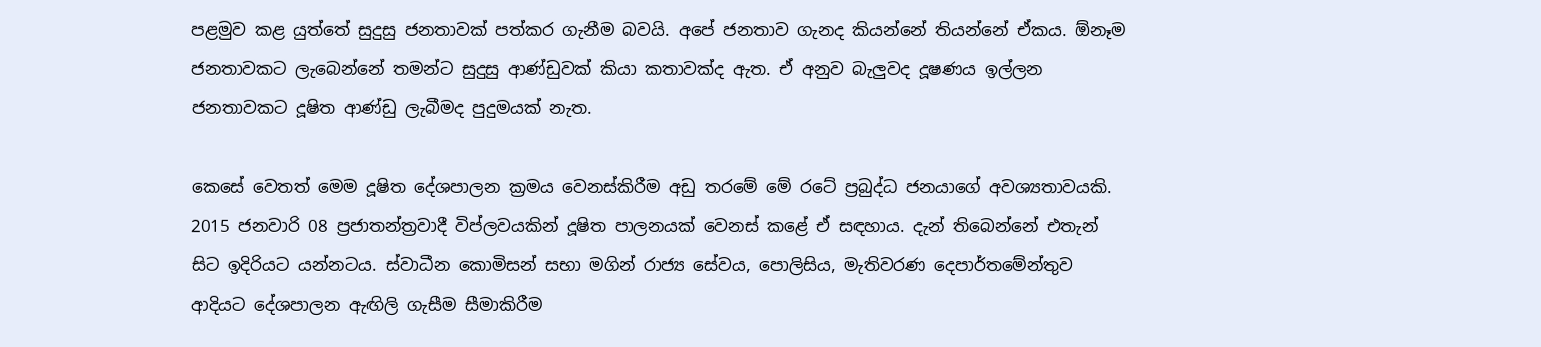පළමුව කළ යුත්තේ සුදුසු ජනතාවක් පත්කර ගැනීම බවයි. අපේ ජනතාව ගැනද කියන්නේ තියන්නේ ඒකය. ඕනෑම ජනතාවකට ලැබෙන්නේ තමන්ට සුදුසු ආණ්ඩුවක් කියා කතාවක්ද ඇත. ඒ අනුව බැලුවද දූෂණය ඉල්ලන ජනතාවකට දූෂිත ආණ්ඩු ලැබීමද පුදුමයක් නැත.

කෙසේ වෙතත් මෙම දූෂිත දේශපාලන ක්‍රමය වෙනස්කිරීම අඩු තරමේ මේ රටේ ප්‍රබුද්ධ ජනයාගේ අවශ්‍යතාවයකි. 2015 ජනවාරි 08 ප්‍රජාතන්ත්‍රවාදී විප්ලවයකින් දූෂිත පාලනයක් වෙනස් කළේ ඒ සඳහාය. දැන් තිබෙන්නේ එතැන් සිට ඉදිරියට යන්නටය. ස්වාධීන කොමිසන් සභා මගින් රාජ්‍ය සේවය, පොලිසිය, මැතිවරණ දෙපාර්තමේන්තුව ආදියට දේශපාලන ඇඟිලි ගැසීම සීමාකිරීම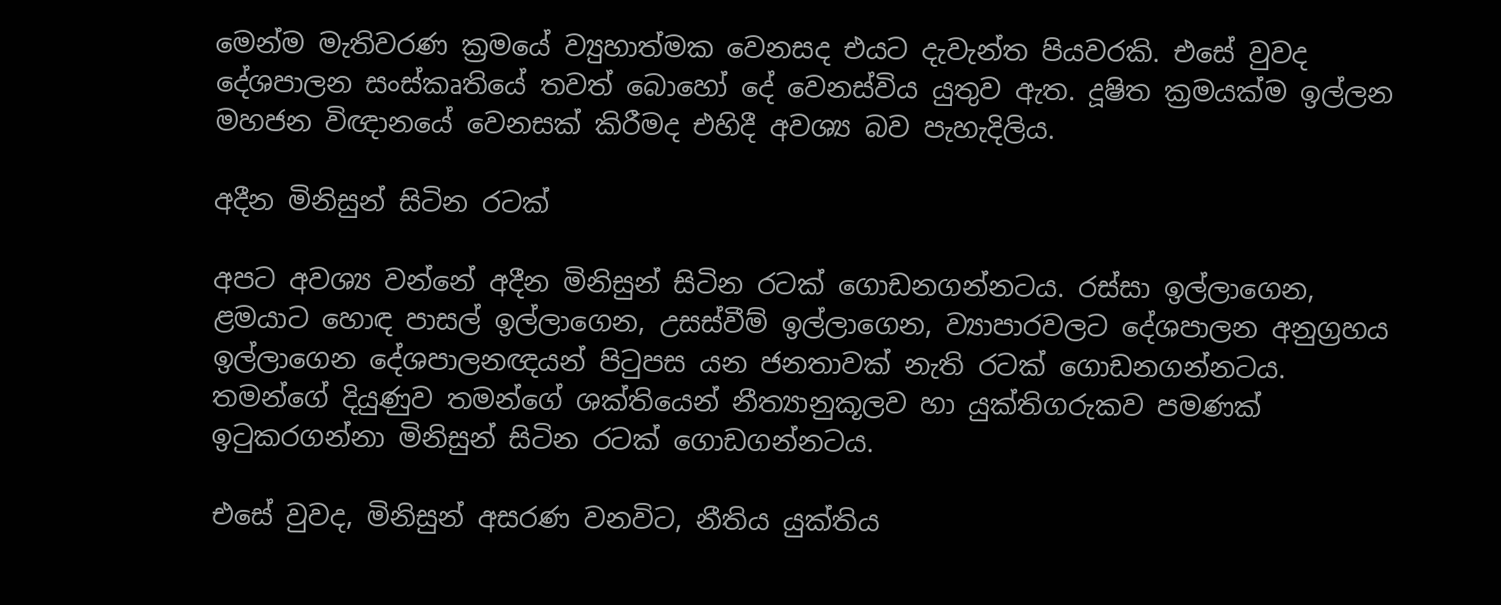මෙන්ම මැතිවරණ ක්‍රමයේ ව්‍යුහාත්මක වෙනසද එයට දැවැන්ත පියවරකි. එසේ වුවද දේශපාලන සංස්කෘතියේ තවත් බොහෝ දේ වෙනස්විය යුතුව ඇත. දූෂිත ක්‍රමයක්ම ඉල්ලන මහජන විඥානයේ වෙනසක් කිරීමද එහිදී අවශ්‍ය බව පැහැදිලිය.

අදීන මිනිසුන් සිටින රටක්

අපට අවශ්‍ය වන්නේ අදීන මිනිසුන් සිටින රටක් ගොඩනගන්නටය. රස්සා ඉල්ලාගෙන, ළමයාට හොඳ පාසල් ඉල්ලාගෙන, උසස්වීම් ඉල්ලාගෙන, ව්‍යාපාරවලට දේශපාලන අනුග්‍රහය ඉල්ලාගෙන දේශපාලනඥයන් පිටුපස යන ජනතාවක් නැති රටක් ගොඩනගන්නටය. තමන්ගේ දියුණුව තමන්ගේ ශක්තියෙන් නීත්‍යානුකූලව හා යුක්තිගරුකව පමණක් ඉටුකරගන්නා මිනිසුන් සිටින රටක් ගොඩගන්නටය.

එසේ වුවද, මිනිසුන් අසරණ වනවිට, නීතිය යුක්තිය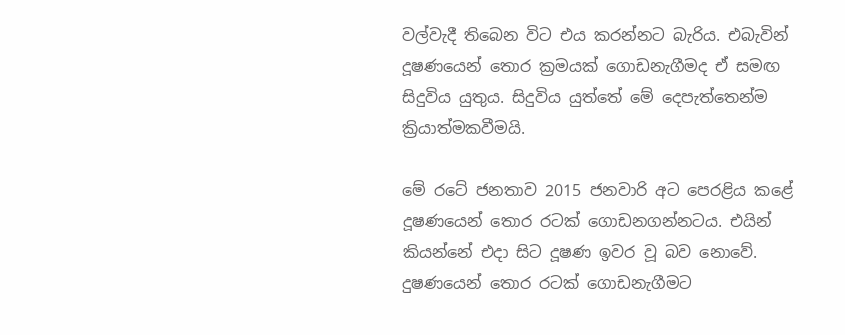වල්වැදී තිබෙන විට එය කරන්නට බැරිය. එබැවින් දූෂණයෙන් තොර ක්‍රමයක් ගොඩනැගීමද ඒ සමඟ සිදුවිය යුතුය. සිදුවිය යුත්තේ මේ දෙපැත්තෙන්ම ක්‍රියාත්මකවීමයි.

මේ රටේ ජනතාව 2015 ජනවාරි අට පෙරළිය කළේ දූෂණයෙන් තොර රටක් ගොඩනගන්නටය. එයින් කියන්නේ එදා සිට දූෂණ ඉවර වූ බව නොවේ. දුෂණයෙන් තොර රටක් ගොඩනැගීමට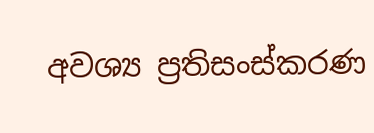අවශ්‍ය ප්‍රතිසංස්කරණ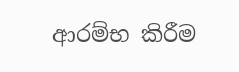ආරම්භ කිරීම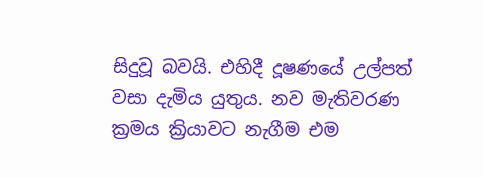සිදුවූ බවයි. එහිදී දූෂණයේ උල්පත් වසා දැමිය යුතුය. නව මැතිවරණ ක්‍රමය ක්‍රියාවට නැගීම එම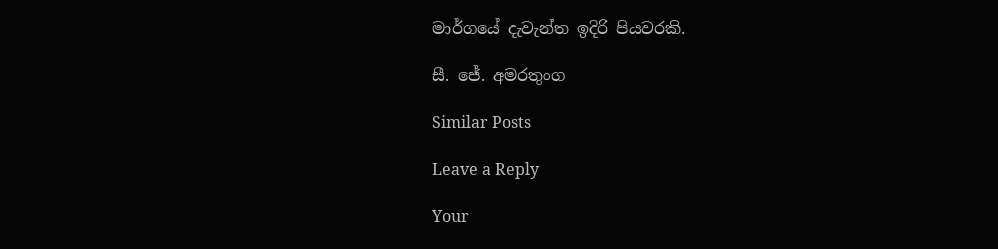මාර්ගයේ දැවැන්ත ඉදිරි පියවරකි.

සී. ජේ. අමරතුංග

Similar Posts

Leave a Reply

Your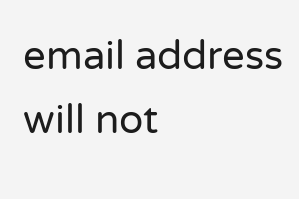email address will not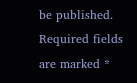be published. Required fields are marked *